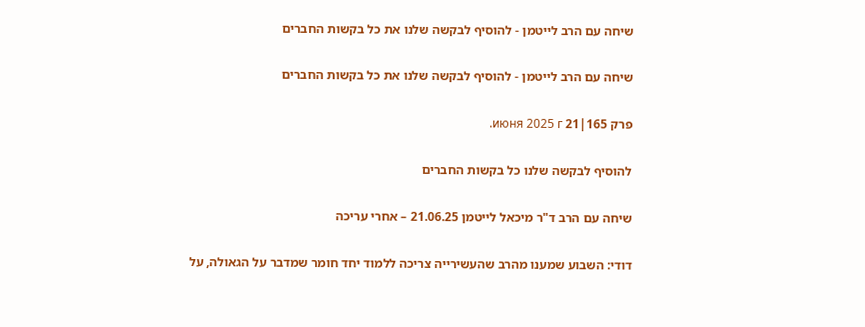שיחה עם הרב לייטמן - להוסיף לבקשה שלנו את כל בקשות החברים

שיחה עם הרב לייטמן - להוסיף לבקשה שלנו את כל בקשות החברים

פרק 165|21 июня 2025 г.

להוסיף לבקשה שלנו כל בקשות החברים

שיחה עם הרב ד"ר מיכאל לייטמן 21.06.25 – אחרי עריכה

דודי: השבוע שמענו מהרב שהעשירייה צריכה ללמוד יחד חומר שמדבר על הגאולה, על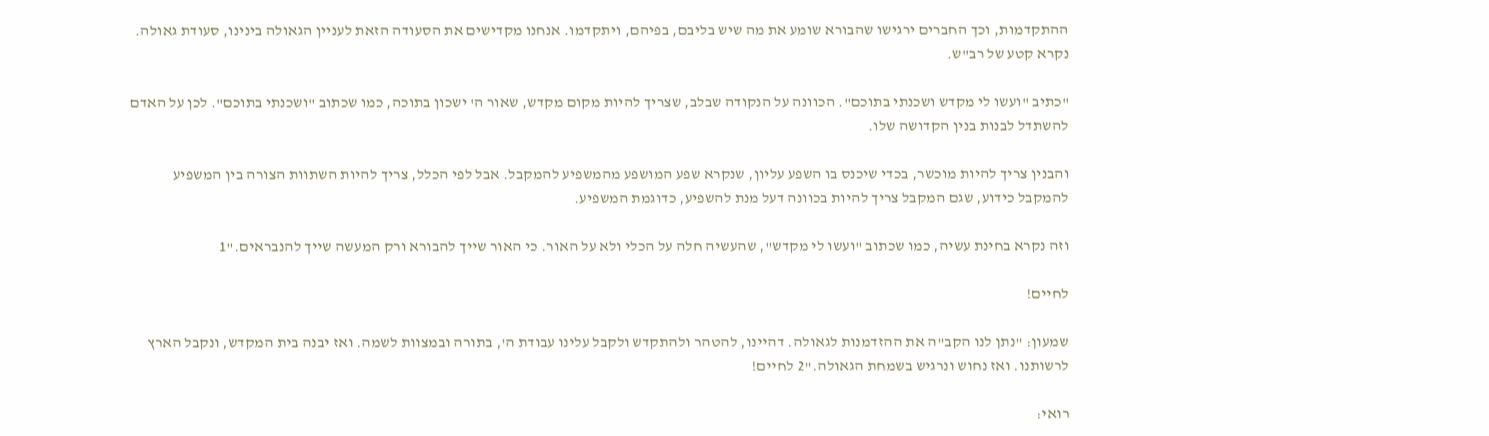ההתקדמות, וכך החברים ירגישו שהבורא שומע את מה שיש בליבם, בפיהם, ויתקדמו. אנחנו מקדישים את הסעודה הזאת לעניין הגאולה בינינו, סעודת גאולה. נקרא קטע של רב"ש.

"כתיב "ועשו לי מקדש ושכנתי בתוכם". הכוונה על הנקודה שבלב, שצריך להיות מקום מקדש, שאור ה' ישכון בתוכה, כמו שכתוב "ושכנתי בתוכם". לכן על האדם להשתדל לבנות בנין הקדושה שלו.

והבנין צריך להיות מוכשר, בכדי שיכנס בו השפע עליון, שנקרא שפע המושפע מהמשפיע להמקבל. אבל לפי הכלל, צריך להיות השתוות הצורה בין המשפיע להמקבל כידוע, שגם המקבל צריך להיות בכוונה דעל מנת להשפיע, כדוגמת המשפיע.

וזה נקרא בחינת עשיה, כמו שכתוב "ועשו לי מקדש", שהעשיה חלה על הכלי ולא על האור. כי האור שייך להבורא ורק המעשה שייך להנבראים."1

לחיים!

שמעון: "נתן לנו הקב"ה את ההזדמנות לגאולה. דהיינו, להטהר ולהתקדש ולקבל עלינו עבודת ה', בתורה ובמצוות לשמה. ואז יבנה בית המקדש, ונקבל הארץ לרשותנו. ואז נחוש ונרגיש בשמחת הגאולה."2 לחיים!

רואי: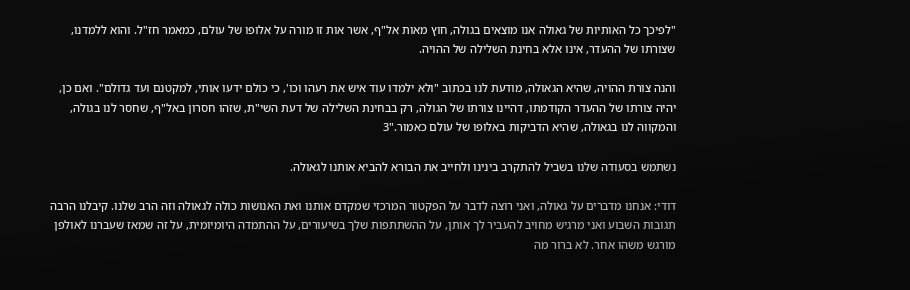"לפיכך כל האותיות של גאולה אנו מוצאים בגולה, חוץ מאות אל"ף, אשר אות זו מורה על אלופו של עולם, כמאמר חז"ל. והוא ללמדנו, שצורתו של ההעדר, אינו אלא בחינת השלילה של ההויה.

והנה צורת ההויה, שהיא הגאולה, מודעת לנו בכתוב "ולא ילמדו עוד איש את רעהו וכו', כי כולם ידעו אותי, למקטנם ועד גדולם". ואם כן, יהיה צורתו של ההעדר הקודמתו, דהיינו צורתו של הגולה, רק בבחינת השלילה של דעת השי"ת, שזהו חסרון באל"ף, שחסר לנו בגולה, והמקווה לנו בגאולה, שהיא הדביקות באלופו של עולם כאמור."3

נשתמש בסעודה שלנו בשביל להתקרב בינינו ולחייב את הבורא להביא אותנו לגאולה.

דודי: אנחנו מדברים על גאולה, ואני רוצה לדבר על הפקטור המרכזי שמקדם אותנו ואת האנושות כולה לגאולה וזה הרב שלנו. קיבלנו הרבה תגובות השבוע ואני מרגיש מחויב להעביר לך אותן, על ההשתתפות שלך בשיעורים, על ההתמדה היומיומית, על זה שמאז שעברנו לאולפן מורגש משהו אחר. לא ברור מה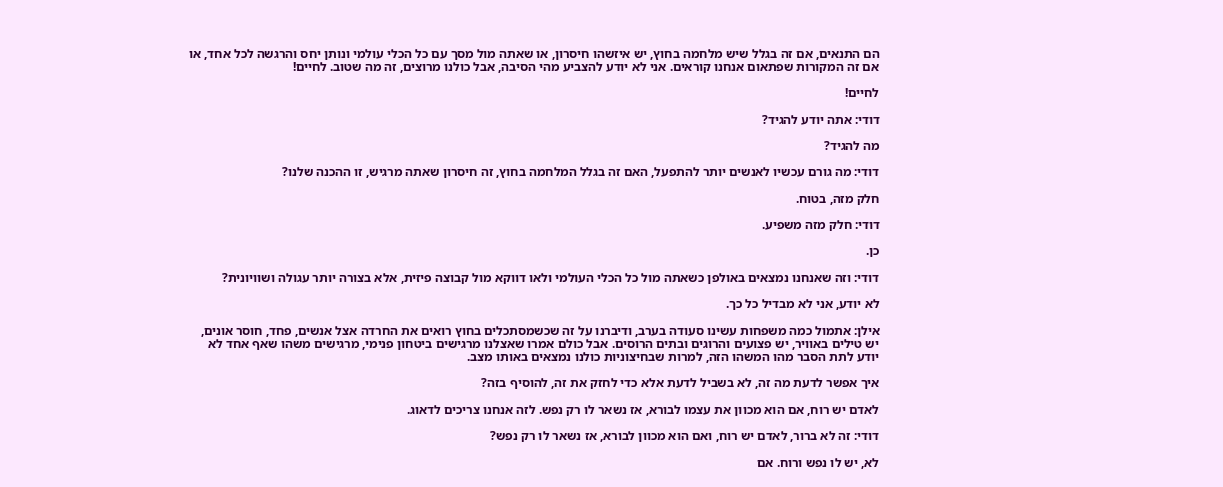הם התנאים, אם זה בגלל שיש מלחמה בחוץ, יש איזשהו חיסרון, או שאתה מול מסך עם כל הכלי עולמי ונותן יחס והרגשה לכל אחד, או אם זה המקורות שפתאום אנחנו קוראים. אני לא יודע להצביע מהי הסיבה, אבל כולנו מרוצים, זה מה שטוב. לחיים!

לחיים!

דודי: אתה יודע להגיד?

מה להגיד?

דודי: מה גורם עכשיו לאנשים יותר להתפעל, האם זה בגלל המלחמה בחוץ, זה חיסרון שאתה מרגיש, זו ההכנה שלנו?

חלק מזה, בטוח.

דודי: חלק מזה משפיע.

כן.

דודי: וזה שאנחנו נמצאים באולפן כשאתה מול כל הכלי העולמי ולאו דווקא מול קבוצה פיזית, אלא בצורה יותר עגולה ושוויונית?

לא יודע, אני לא מבדיל כל כך.

אילן: אתמול כמה משפחות עשינו סעודה בערב, ודיברנו על זה שכשמסתכלים בחוץ רואים את החרדה אצל אנשים, פחד, חוסר אונים, יש טילים באוויר, יש פצועים והרוגים ובתים הרוסים. אבל כולם אמרו שאצלנו מרגישים ביטחון פנימי, מרגישים משהו שאף אחד לא יודע לתת הסבר מהו המשהו הזה, למרות שבחיצוניות כולנו נמצאים באותו מצב.

איך אפשר לדעת מה זה, לא בשביל לדעת אלא כדי לחזק את זה, להוסיף בזה?

לאדם יש רוח, אם הוא מכוון את עצמו לבורא, אז נשאר לו רק נפש. לזה אנחנו צריכים לדאוג.

דודי: זה לא ברור, לאדם יש רוח, ואם הוא מכוון לבורא, אז נשאר לו רק נפש?

לא, יש לו נפש ורוח. אם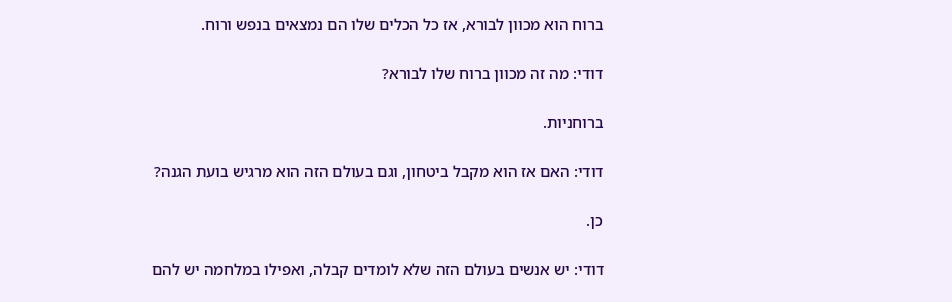ברוח הוא מכוון לבורא, אז כל הכלים שלו הם נמצאים בנפש ורוח.

דודי: מה זה מכוון ברוח שלו לבורא?

ברוחניות.

דודי: האם אז הוא מקבל ביטחון, וגם בעולם הזה הוא מרגיש בועת הגנה?

כן.

דודי: יש אנשים בעולם הזה שלא לומדים קבלה, ואפילו במלחמה יש להם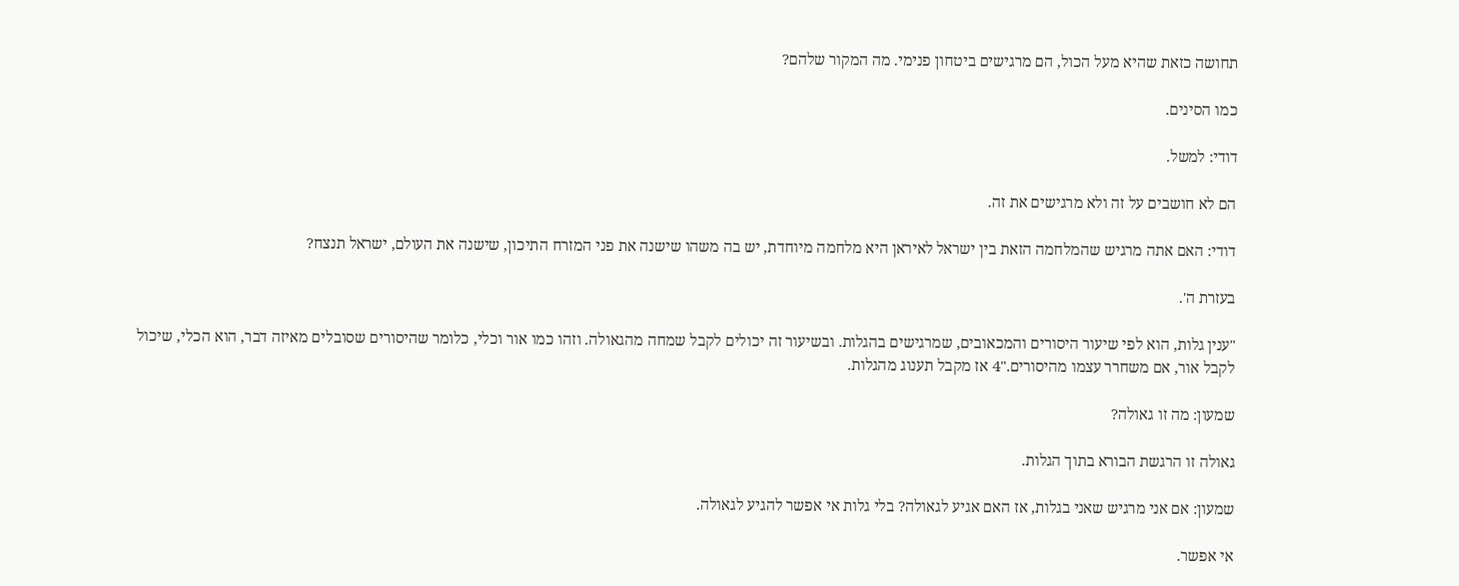תחושה כזאת שהיא מעל הכול, הם מרגישים ביטחון פנימי. מה המקור שלהם?

כמו הסינים.

דודי: למשל.

הם לא חושבים על זה ולא מרגישים את זה.

דודי: האם אתה מרגיש שהמלחמה הזאת בין ישראל לאיראן היא מלחמה מיוחדת, יש בה משהו שישנה את פני המזרח התיכון, שישנה את העולם, ישראל תנצח?

בעזרת ה'.

"ענין גלות, הוא לפי שיעור היסורים והמכאובים, שמרגישים בהגלות. ובשיעור זה יכולים לקבל שמחה מהגאולה. וזהו כמו אור וכלי, כלומר שהיסורים שסובלים מאיזה דבר, הוא הכלי, שיכול לקבל אור, אם משחרר עצמו מהיסורים."4 אז מקבל תענוג מהגלות.

שמעון: מה זו גאולה?

גאולה זו הרגשת הבורא בתוך הגלות.

שמעון: אם אני מרגיש שאני בגלות, אז האם אגיע לגאולה? בלי גלות אי אפשר להגיע לגאולה.

אי אפשר.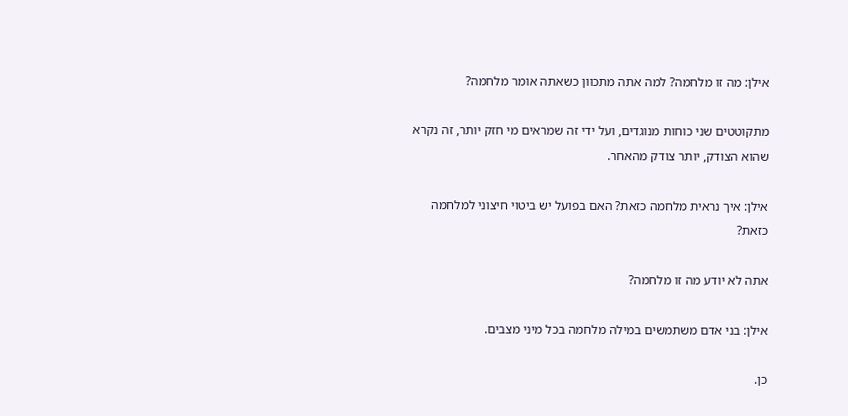אילן: מה זו מלחמה? למה אתה מתכוון כשאתה אומר מלחמה?

מתקוטטים שני כוחות מנוגדים, ועל ידי זה שמראים מי חזק יותר, זה נקרא שהוא הצודק, יותר צודק מהאחר.

אילן: איך נראית מלחמה כזאת? האם בפועל יש ביטוי חיצוני למלחמה כזאת?

אתה לא יודע מה זו מלחמה?

אילן: בני אדם משתמשים במילה מלחמה בכל מיני מצבים.

כן.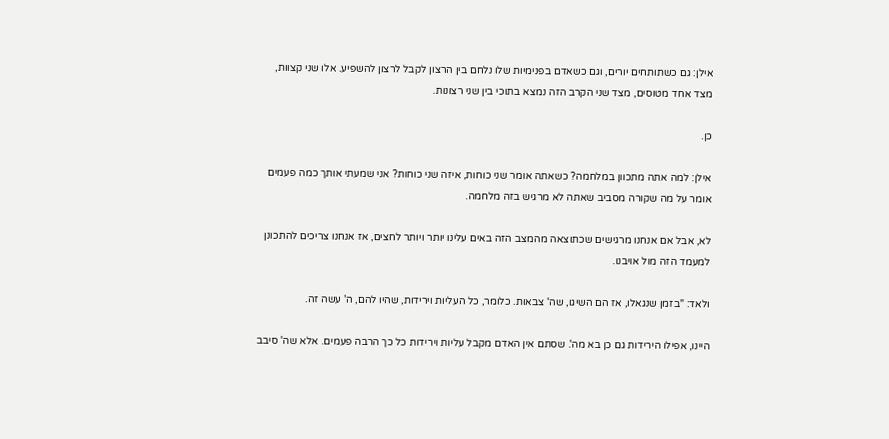אילן: גם כשתותחים יורים, וגם כשאדם בפנימיות שלו נלחם בין הרצון לקבל לרצון להשפיע. אלו שני קצוות, מצד אחד מטוסים, מצד שני הקרב הזה נמצא בתוכי בין שני רצונות.

כן.

אילן: למה אתה מתכוון במלחמה? כשאתה אומר שני כוחות, איזה שני כוחות? אני שמעתי אותך כמה פעמים אומר על מה שקורה מסביב שאתה לא מרגיש בזה מלחמה.

לא, אבל אם אנחנו מרגישים שכתוצאה מהמצב הזה באים עלינו יותר ויותר לחצים, אז אנחנו צריכים להתכונן למעמד הזה מול אויבנו.

ולאד: "בזמן שנגאלו, אז הם השיגו, שה' צבאות. כלומר, כל העליות וירידות, שהיו להם, ה' עשה זה.

היינו, אפילו הירידות גם כן בא מה'. שסתם אין האדם מקבל עליות וירידות כל כך הרבה פעמים. אלא שה' סיבב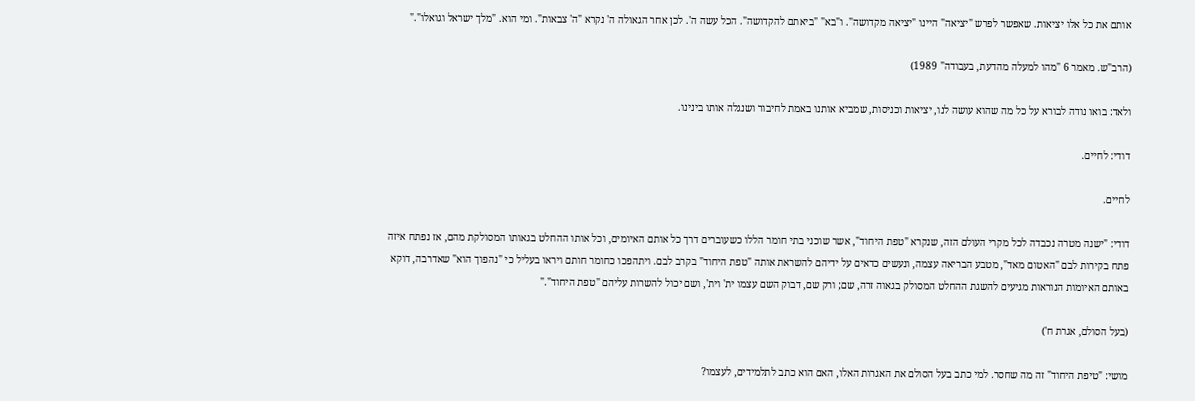אותם את כל אלו יציאות. שאפשר לפרש "יציאה" היינו "יציאה מקדושה". ו"בא" "ביאתם להקדושה". הכל עשה ה'. לכן אחר הגאולה ה' נקרא "ה' צבאות". ומי הוא. "מלך ישראל וגואלו"."

(הרב"ש. מאמר 6 "מהו למעלה מהדעת, בעבודה" 1989)

ולאד: בואו נודה לבורא על כל מה שהוא עושה לנו, יציאות וכניסות, שמביא אותנו באמת לחיבור ושנגלה אותו בינינו.

דודי: לחיים.

לחיים.

דודי: "ישנה מטרה נכבדה לכל מקרי העולם הזה, שנקרא "טפת היחוד", אשר שוכני בתי חומר הללו כשעוברים דרך כל אותם האיומים, וכל אותו ההחלט בגאותו המסולקת מהם, אז נפתח איזה פתח בקירות לבם "האטום מאד", מטבע הבריאה עצמה, ונעשים כדאים על ידיהם להשראת אותה "טפת היחוד" בקרב לבם. ויתהפכו כחומר חותם ויראו בעליל כי "נהפוך הוא" שאדרבה, דוקא באותם האיומות הנוראות מגיעים להשגת ההחלט המסולק בגאוה זרה, שם; ורק שם, דבוק השם עצמו ית' וית', ושם יכול להשרות עליהם "טפת היחוד"."

(בעל הסולם, אגרת ח')

מושי: "טיפת היחוד" זה מה שחסר. למי כתב בעל הסולם את האגרות האלו, האם הוא כתב לתלמידים, לעצמו?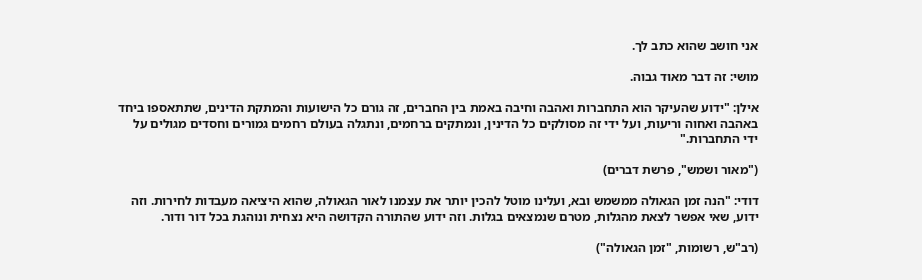אני חושב שהוא כתב לך.

מושי: זה דבר מאוד גבוה.

אילן: "ידוע שהעיקר הוא התחברות ואהבה וחיבה באמת בין החברים, זה גורם כל הישועות והמתקת הדינים, שתתאספו ביחד באהבה ואחוה וריעות, ועל ידי זה מסולקים כל הדינין, ונמתקים ברחמים, ונתגלה בעולם רחמים גמורים וחסדים מגולים על ידי התחברות."

("מאור ושמש", פרשת דברים)

דודי: "הנה זמן הגאולה ממשמש ובא, ועלינו מוטל להכין יותר את עצמנו לאור הגאולה, שהוא היציאה מעבדות לחירות. וזה ידוע, שאי אפשר לצאת מהגלות, מטרם שנמצאים בגלות. וזה ידוע שהתורה הקדושה היא נצחית ונוהגת בכל דור ודור.

(רב"ש, רשומות, "זמן הגאולה")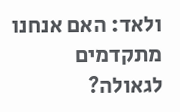ולאד: האם אנחנו מתקדמים לגאולה?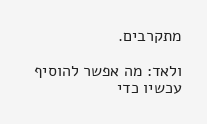מתקרבים.

ולאד: מה אפשר להוסיף עכשיו כדי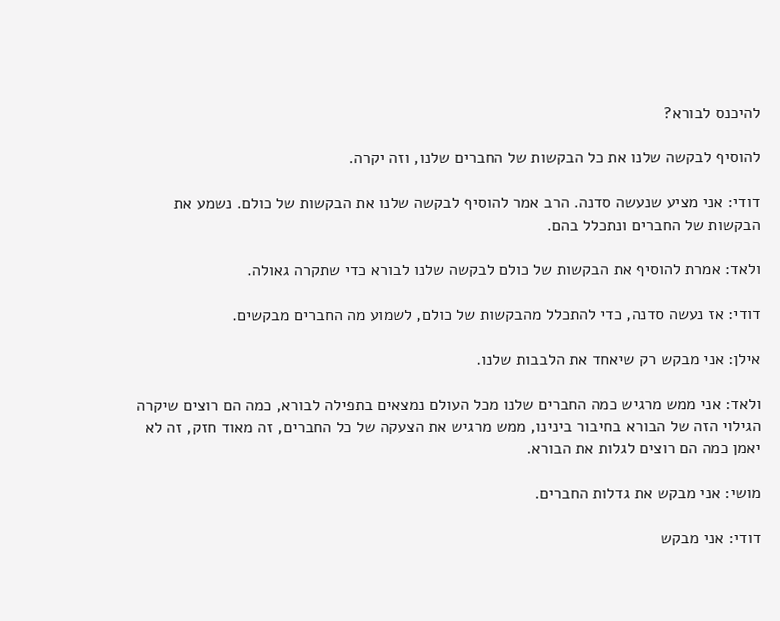להיכנס לבורא?

להוסיף לבקשה שלנו את כל הבקשות של החברים שלנו, וזה יקרה.

דודי: אני מציע שנעשה סדנה. הרב אמר להוסיף לבקשה שלנו את הבקשות של כולם. נשמע את הבקשות של החברים ונתכלל בהם.

ולאד: אמרת להוסיף את הבקשות של כולם לבקשה שלנו לבורא כדי שתקרה גאולה.

דודי: אז נעשה סדנה, כדי להתכלל מהבקשות של כולם, לשמוע מה החברים מבקשים.

אילן: אני מבקש רק שיאחד את הלבבות שלנו.

ולאד: אני ממש מרגיש כמה החברים שלנו מכל העולם נמצאים בתפילה לבורא, כמה הם רוצים שיקרה הגילוי הזה של הבורא בחיבור בינינו, ממש מרגיש את הצעקה של כל החברים, זה מאוד חזק, זה לא יאמן כמה הם רוצים לגלות את הבורא.

מושי: אני מבקש את גדלות החברים.

דודי: אני מבקש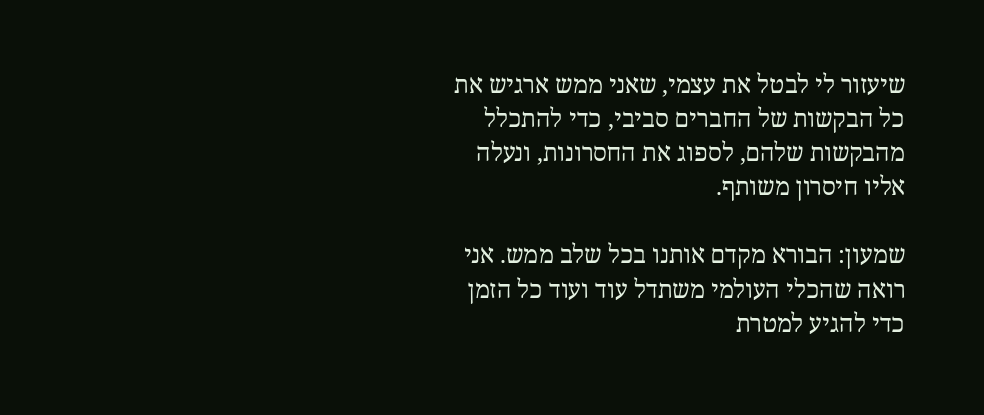שיעזור לי לבטל את עצמי, שאני ממש ארגיש את כל הבקשות של החברים סביבי, כדי להתכלל מהבקשות שלהם, לספוג את החסרונות, ונעלה אליו חיסרון משותף.

שמעון: הבורא מקדם אותנו בכל שלב ממש. אני רואה שהכלי העולמי משתדל עוד ועוד כל הזמן כדי להגיע למטרת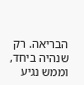הבריאה. רק שנהיה ביחד, וממש נגיע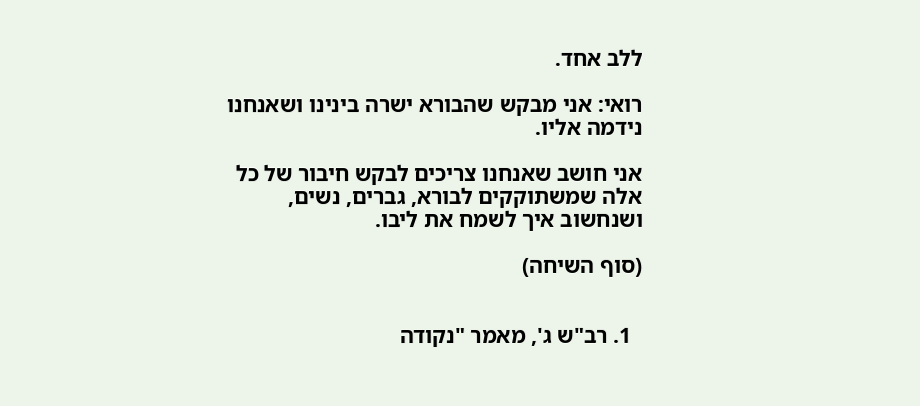ללב אחד.

רואי: אני מבקש שהבורא ישרה בינינו ושאנחנו נידמה אליו.

אני חושב שאנחנו צריכים לבקש חיבור של כל אלה שמשתוקקים לבורא, גברים, נשים, ושנחשוב איך לשמח את ליבו.

(סוף השיחה)


  1. רב"ש ג', מאמר "נקודה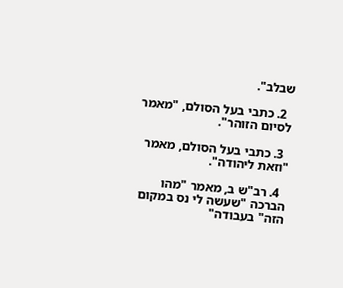שבלב".

  2. כתבי בעל הסולם, "מאמר לסיום הזוהר".

  3. כתבי בעל הסולם, מאמר "וזאת ליהודה".

  4. רב"ש ב, מאמר "מהו הברכה "שעשה לי נס במקום הזה" בעבודה"